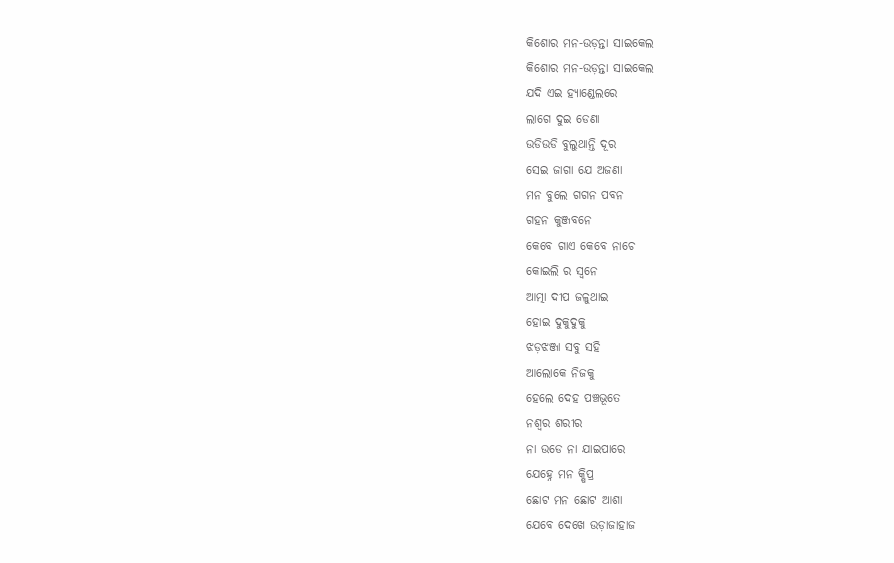କିଶୋର ମନ-ଉଡ଼ନ୍ତା ସାଇକେଲ
କିଶୋର ମନ-ଉଡ଼ନ୍ତା ସାଇକେଲ
ଯଦି ଏଇ ହ୍ୟାଣ୍ଡେଲରେ
ଲାଗେ ଦୁଇ ଡେଣା
ଉଡିଉଡି ବୁଲୁଥାନ୍ତି ଦୂର
ସେଇ ଜାଗା ଯେ ଅଜଣା
ମନ ବୁଲେ ଗଗନ ପବନ
ଗହନ କୁଞ୍ଜବନେ
କେବେ ଗାଏ କେବେ ନାଚେ
କୋଇଲି ର ସ୍ୱନେ
ଆତ୍ମା ଦୀପ ଜଳୁଥାଇ
ହୋଇ ଦୁକୁଦୁକୁ
ଝଡ଼ଝଞ୍ଜା ସବୁ ସହି
ଆଲୋକେ ନିଜକୁ
ହେଲେ ଦେହ ପଞ୍ଚଭୂତେ
ନଶ୍ୱର ଶରୀର
ନା ଉଡେ ନା ଯାଇପାରେ
ଯେହ୍ନେ ମନ କ୍ଷିପ୍ର
ଛୋଟ ମନ ଛୋଟ ଆଶା
ଯେବେ ଦେଖେ ଉଡ଼ାଜାହାଜ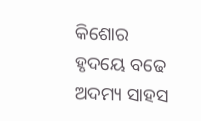କିଶୋର ହୃଦୟେ ବଢେ
ଅଦମ୍ୟ ସାହସ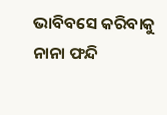ଭାବିବସେ କରିବାକୁ
ନାନା ଫନ୍ଦି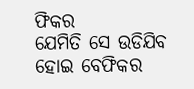ଫିକର
ଯେମିତି ସେ ଉଡିଯିବ
ହୋଇ ବେଫିକର